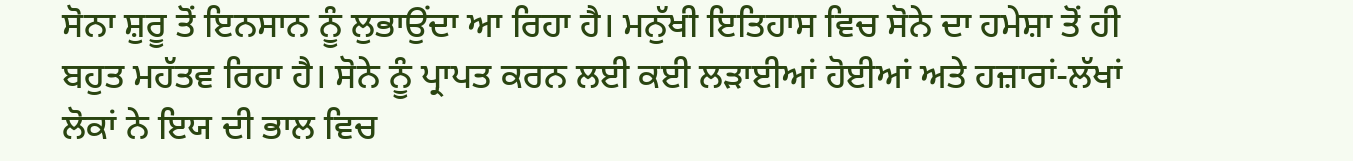ਸੋਨਾ ਸ਼ੁਰੂ ਤੋਂ ਇਨਸਾਨ ਨੂੰ ਲੁਭਾਉਂਦਾ ਆ ਰਿਹਾ ਹੈ। ਮਨੁੱਖੀ ਇਤਿਹਾਸ ਵਿਚ ਸੋਨੇ ਦਾ ਹਮੇਸ਼ਾ ਤੋਂ ਹੀ ਬਹੁਤ ਮਹੱਤਵ ਰਿਹਾ ਹੈ। ਸੋਨੇ ਨੂੰ ਪ੍ਰਾਪਤ ਕਰਨ ਲਈ ਕਈ ਲੜਾਈਆਂ ਹੋਈਆਂ ਅਤੇ ਹਜ਼ਾਰਾਂ-ਲੱਖਾਂ ਲੋਕਾਂ ਨੇ ਇਯ ਦੀ ਭਾਲ ਵਿਚ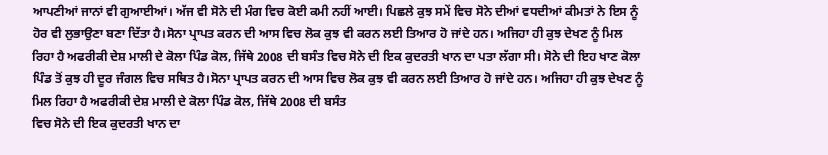ਆਪਣੀਆਂ ਜਾਨਾਂ ਵੀ ਗੁਆਈਆਂ। ਅੱਜ ਵੀ ਸੋਨੇ ਦੀ ਮੰਗ ਵਿਚ ਕੋਈ ਕਮੀ ਨਹੀਂ ਆਈ। ਪਿਛਲੇ ਕੁਝ ਸਮੇਂ ਵਿਚ ਸੋਨੇ ਦੀਆਂ ਵਧਦੀਆਂ ਕੀਮਤਾਂ ਨੇ ਇਸ ਨੂੰ ਹੋਰ ਵੀ ਲੁਭਾਉਣਾ ਬਣਾ ਦਿੱਤਾ ਹੈ।ਸੋਨਾ ਪ੍ਰਾਪਤ ਕਰਨ ਦੀ ਆਸ ਵਿਚ ਲੋਕ ਕੁਝ ਵੀ ਕਰਨ ਲਈ ਤਿਆਰ ਹੋ ਜਾਂਦੇ ਹਨ। ਅਜਿਹਾ ਹੀ ਕੁਝ ਦੇਖਣ ਨੂੰ ਮਿਲ ਰਿਹਾ ਹੈ ਅਫਰੀਕੀ ਦੇਸ਼ ਮਾਲੀ ਦੇ ਕੋਲਾ ਪਿੰਡ ਕੋਲ, ਜਿੱਥੇ 2008 ਦੀ ਬਸੰਤ ਵਿਚ ਸੋਨੇ ਦੀ ਇਕ ਕੁਦਰਤੀ ਖਾਨ ਦਾ ਪਤਾ ਲੱਗਾ ਸੀ। ਸੋਨੇ ਦੀ ਇਹ ਖਾਣ ਕੋਲਾ ਪਿੰਡ ਤੋਂ ਕੁਝ ਹੀ ਦੂਰ ਜੰਗਲ ਵਿਚ ਸਥਿਤ ਹੈ।ਸੋਨਾ ਪ੍ਰਾਪਤ ਕਰਨ ਦੀ ਆਸ ਵਿਚ ਲੋਕ ਕੁਝ ਵੀ ਕਰਨ ਲਈ ਤਿਆਰ ਹੋ ਜਾਂਦੇ ਹਨ। ਅਜਿਹਾ ਹੀ ਕੁਝ ਦੇਖਣ ਨੂੰ ਮਿਲ ਰਿਹਾ ਹੈ ਅਫਰੀਕੀ ਦੇਸ਼ ਮਾਲੀ ਦੇ ਕੋਲਾ ਪਿੰਡ ਕੋਲ, ਜਿੱਥੇ 2008 ਦੀ ਬਸੰਤ
ਵਿਚ ਸੋਨੇ ਦੀ ਇਕ ਕੁਦਰਤੀ ਖਾਨ ਦਾ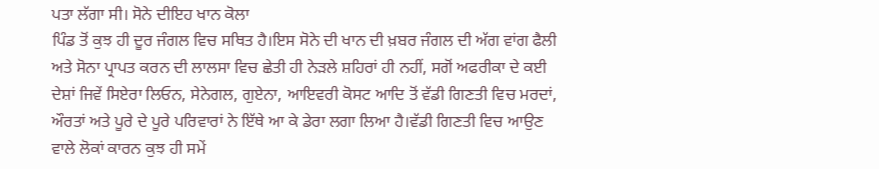ਪਤਾ ਲੱਗਾ ਸੀ। ਸੋਨੇ ਦੀਇਹ ਖਾਨ ਕੋਲਾ
ਪਿੰਡ ਤੋਂ ਕੁਝ ਹੀ ਦੂਰ ਜੰਗਲ ਵਿਚ ਸਥਿਤ ਹੈ।ਇਸ ਸੋਨੇ ਦੀ ਖਾਨ ਦੀ ਖ਼ਬਰ ਜੰਗਲ ਦੀ ਅੱਗ ਵਾਂਗ ਫੈਲੀ ਅਤੇ ਸੋਨਾ ਪ੍ਰਾਪਤ ਕਰਨ ਦੀ ਲਾਲਸਾ ਵਿਚ ਛੇਤੀ ਹੀ ਨੇੜਲੇ ਸ਼ਹਿਰਾਂ ਹੀ ਨਹੀਂ, ਸਗੋਂ ਅਫਰੀਕਾ ਦੇ ਕਈ ਦੇਸ਼ਾਂ ਜਿਵੇਂ ਸਿਏਰਾ ਲਿਓਨ, ਸੇਨੇਗਲ, ਗੁਏਨਾ, ਆਇਵਰੀ ਕੋਸਟ ਆਦਿ ਤੋਂ ਵੱਡੀ ਗਿਣਤੀ ਵਿਚ ਮਰਦਾਂ, ਔਰਤਾਂ ਅਤੇ ਪੂਰੇ ਦੇ ਪੂਰੇ ਪਰਿਵਾਰਾਂ ਨੇ ਇੱਥੇ ਆ ਕੇ ਡੇਰਾ ਲਗਾ ਲਿਆ ਹੈ।ਵੱਡੀ ਗਿਣਤੀ ਵਿਚ ਆਉਣ ਵਾਲੇ ਲੋਕਾਂ ਕਾਰਨ ਕੁਝ ਹੀ ਸਮੇਂ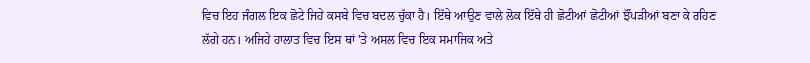ਵਿਚ ਇਹ ਜੰਗਲ ਇਕ ਛੋਟੇ ਜਿਹੇ ਕਸਬੇ ਵਿਚ ਬਦਲ ਚੁੱਕਾ ਹੈ। ਇੱਥੇ ਆਉਣ ਵਾਲੇ ਲੋਕ ਇੱਥੇ ਹੀ ਛੋਟੀਆਂ ਛੋਟੀਆਂ ਝੌਂਪੜੀਆਂ ਬਣਾ ਕੇ ਰਹਿਣ ਲੱਗੇ ਹਨ। ਅਜਿਹੇ ਹਾਲਾਤ ਵਿਚ ਇਸ ਥਾਂ 'ਤੇ ਅਸਲ ਵਿਚ ਇਕ ਸਮਾਜਿਕ ਅਤੇ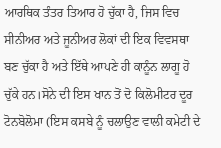ਆਰਥਿਕ ਤੰਤਰ ਤਿਆਰ ਹੋ ਚੁੱਕਾ ਹੈ, ਜਿਸ ਵਿਚ ਸੀਨੀਅਰ ਅਤੇ ਜੂਨੀਅਰ ਲੋਕਾਂ ਦੀ ਇਕ ਵਿਵਸਥਾ ਬਣ ਚੁੱਕਾ ਹੈ ਅਤੇ ਇੱਥੇ ਆਪਣੇ ਹੀ ਕਾਨੂੰਨ ਲਾਗੂ ਹੋ ਚੁੱਕੇ ਹਨ।ਸੋਨੇ ਦੀ ਇਸ ਖਾਨ ਤੋਂ ਦੋ ਕਿਲੋਮੀਟਰ ਦੂਰ ਟੋਨਬੋਲੋਮਾ (ਇਸ ਕਸਬੇ ਨੂੰ ਚਲਾਉਣ ਵਾਲੀ ਕਮੇਟੀ ਦੇ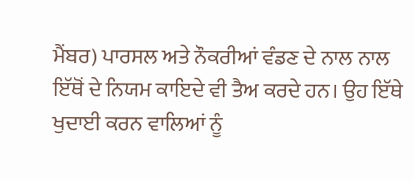ਮੈਂਬਰ) ਪਾਰਸਲ ਅਤੇ ਨੌਕਰੀਆਂ ਵੰਡਣ ਦੇ ਨਾਲ ਨਾਲ ਇੱਥੋਂ ਦੇ ਨਿਯਮ ਕਾਇਦੇ ਵੀ ਤੈਅ ਕਰਦੇ ਹਨ। ਉਹ ਇੱਥੇ ਖੁਦਾਈ ਕਰਨ ਵਾਲਿਆਂ ਨੂੰ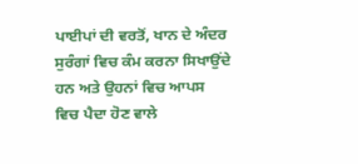ਪਾਈਪਾਂ ਦੀ ਵਰਤੋਂ, ਖਾਨ ਦੇ ਅੰਦਰ ਸੁਰੰਗਾਂ ਵਿਚ ਕੰਮ ਕਰਨਾ ਸਿਖਾਉਂਦੇ ਹਨ ਅਤੇ ਉਹਨਾਂ ਵਿਚ ਆਪਸ ਵਿਚ ਪੈਦਾ ਹੋਣ ਵਾਲੇ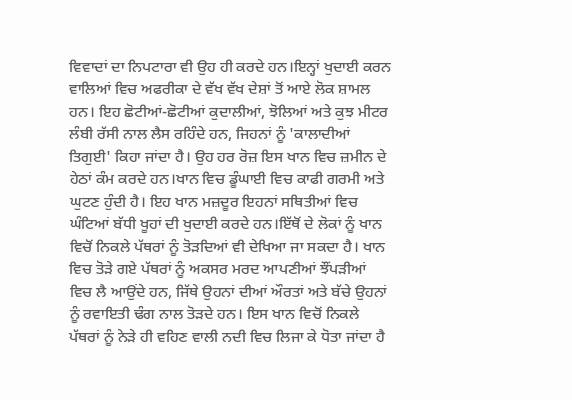ਵਿਵਾਦਾਂ ਦਾ ਨਿਪਟਾਰਾ ਵੀ ਉਹ ਹੀ ਕਰਦੇ ਹਨ।ਇਨ੍ਹਾਂ ਖੁਦਾਈ ਕਰਨ ਵਾਲਿਆਂ ਵਿਚ ਅਫਰੀਕਾ ਦੇ ਵੱਖ ਵੱਖ ਦੇਸ਼ਾਂ ਤੋਂ ਆਏ ਲੋਕ ਸ਼ਾਮਲ ਹਨ। ਇਹ ਛੋਟੀਆਂ-ਛੋਟੀਆਂ ਕੁਦਾਲੀਆਂ, ਝੋਲਿਆਂ ਅਤੇ ਕੁਝ ਮੀਟਰ ਲੰਬੀ ਰੱਸੀ ਨਾਲ ਲੈਸ ਰਹਿੰਦੇ ਹਨ, ਜਿਹਨਾਂ ਨੂੰ 'ਕਾਲਾਦੀਆਂ ਤਿਗੁਈ' ਕਿਹਾ ਜਾਂਦਾ ਹੈ। ਉਹ ਹਰ ਰੋਜ਼ ਇਸ ਖਾਨ ਵਿਚ ਜ਼ਮੀਨ ਦੇ ਹੇਠਾਂ ਕੰਮ ਕਰਦੇ ਹਨ।ਖਾਨ ਵਿਚ ਡੂੰਘਾਈ ਵਿਚ ਕਾਫੀ ਗਰਮੀ ਅਤੇ ਘੁਟਣ ਹੁੰਦੀ ਹੈ। ਇਹ ਖਾਨ ਮਜ਼ਦੂਰ ਇਹਨਾਂ ਸਥਿਤੀਆਂ ਵਿਚ ਘੰਟਿਆਂ ਬੱਧੀ ਖੂਹਾਂ ਦੀ ਖੁਦਾਈ ਕਰਦੇ ਹਨ।ਇੱਥੋਂ ਦੇ ਲੋਕਾਂ ਨੂੰ ਖਾਨ ਵਿਚੋਂ ਨਿਕਲੇ ਪੱਥਰਾਂ ਨੂੰ ਤੋੜਦਿਆਂ ਵੀ ਦੇਖਿਆ ਜਾ ਸਕਦਾ ਹੈ। ਖਾਨ ਵਿਚ ਤੋੜੇ ਗਏ ਪੱਥਰਾਂ ਨੂੰ ਅਕਸਰ ਮਰਦ ਆਪਣੀਆਂ ਝੌਂਪੜੀਆਂ ਵਿਚ ਲੈ ਆਉਂਦੇ ਹਨ, ਜਿੱਥੇ ਉਹਨਾਂ ਦੀਆਂ ਔਰਤਾਂ ਅਤੇ ਬੱਚੇ ਉਹਨਾਂ ਨੂੰ ਰਵਾਇਤੀ ਢੰਗ ਨਾਲ ਤੋੜਦੇ ਹਨ। ਇਸ ਖਾਨ ਵਿਚੋਂ ਨਿਕਲੇ ਪੱਥਰਾਂ ਨੂੰ ਨੇੜੇ ਹੀ ਵਹਿਣ ਵਾਲੀ ਨਦੀ ਵਿਚ ਲਿਜਾ ਕੇ ਧੋਤਾ ਜਾਂਦਾ ਹੈ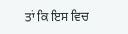ਤਾਂ ਕਿ ਇਸ ਵਿਚ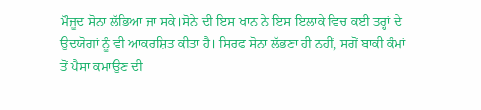ਮੌਜੂਦ ਸੋਨਾ ਲੱਭਿਆ ਜਾ ਸਕੇ।ਸੋਨੇ ਦੀ ਇਸ ਖਾਨ ਨੇ ਇਸ ਇਲਾਕੇ ਵਿਚ ਕਈ ਤਰ੍ਹਾਂ ਦੇ ਉਦਯੋਗਾਂ ਨੂੰ ਵੀ ਆਕਰਸ਼ਿਤ ਕੀਤਾ ਹੈ। ਸਿਰਫ ਸੋਨਾ ਲੱਭਣਾ ਹੀ ਨਹੀਂ, ਸਗੋਂ ਬਾਕੀ ਕੰਮਾਂ ਤੋਂ ਪੈਸਾ ਕਮਾਉਣ ਦੀ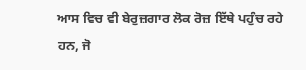ਆਸ ਵਿਚ ਵੀ ਬੇਰੁਜ਼ਗਾਰ ਲੋਕ ਰੋਜ਼ ਇੱਥੇ ਪਹੁੰਚ ਰਹੇ ਹਨ, ਜੋ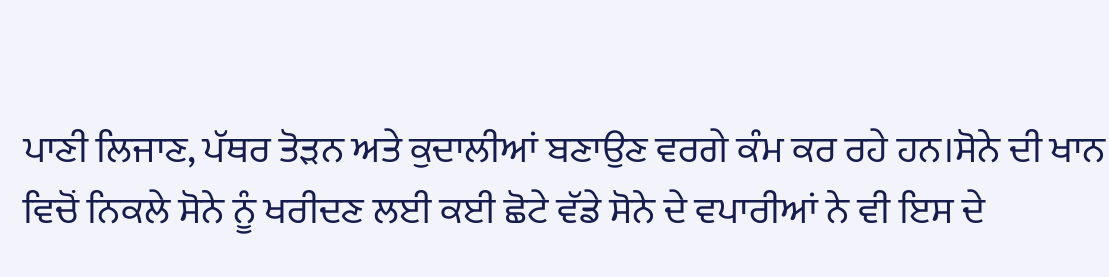ਪਾਣੀ ਲਿਜਾਣ, ਪੱਥਰ ਤੋੜਨ ਅਤੇ ਕੁਦਾਲੀਆਂ ਬਣਾਉਣ ਵਰਗੇ ਕੰਮ ਕਰ ਰਹੇ ਹਨ।ਸੋਨੇ ਦੀ ਖਾਨ ਵਿਚੋਂ ਨਿਕਲੇ ਸੋਨੇ ਨੂੰ ਖਰੀਦਣ ਲਈ ਕਈ ਛੋਟੇ ਵੱਡੇ ਸੋਨੇ ਦੇ ਵਪਾਰੀਆਂ ਨੇ ਵੀ ਇਸ ਦੇ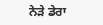ਨੇੜੇ ਡੇਰਾ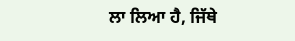ਲਾ ਲਿਆ ਹੈ, ਜਿੱਥੇ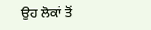ਉਹ ਲੋਕਾਂ ਤੋਂ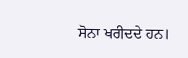ਸੋਨਾ ਖਰੀਦਦੇ ਹਨ।